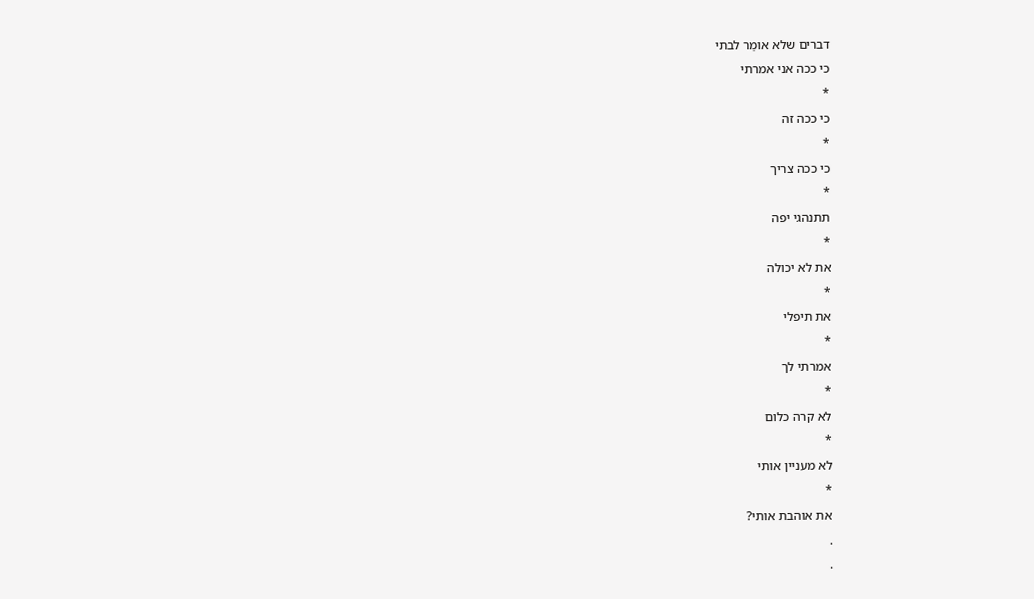דברים שלא אומַר לבתי
כי ככה אני אמרתי
*
כי ככה זה
*
כי ככה צריך
*
תתנהגי יפה
*
את לא יכולה
*
את תיפלי
*
אמרתי לך
*
לא קרה כלום
*
לא מעניין אותי
*
את אוהבת אותי?
.
.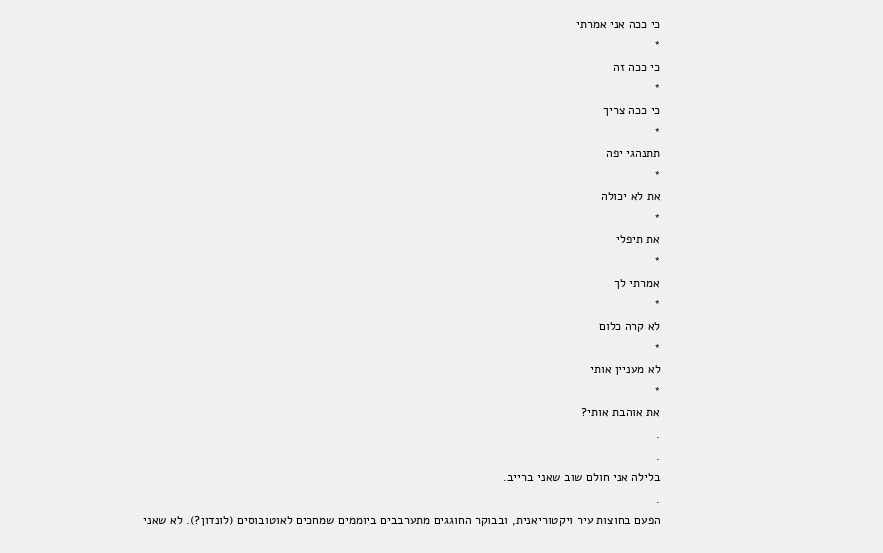כי ככה אני אמרתי
*
כי ככה זה
*
כי ככה צריך
*
תתנהגי יפה
*
את לא יכולה
*
את תיפלי
*
אמרתי לך
*
לא קרה כלום
*
לא מעניין אותי
*
את אוהבת אותי?
.
.
בלילה אני חולם שוב שאני ברייב.
.
הפעם בחוצות עיר ויקטוריאנית, ובבוקר החוגגים מתערבבים ביוממים שמחכים לאוטובוסים (לונדון?). לא שאני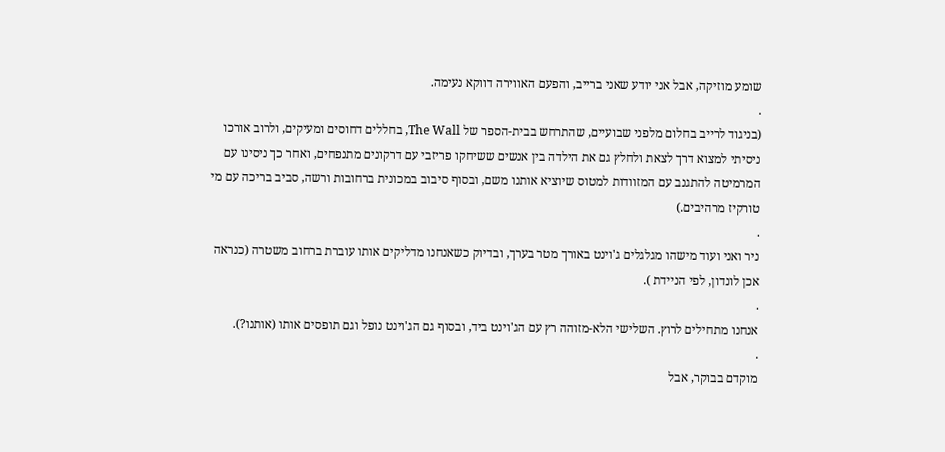שומע מוזיקה, אבל אני יודע שאני ברייב, והפעם האווירה דווקא נעימה.
.
(בניגוד לרייב בחלום מלפני שבועיים, שהתרחש בבית-הספר של The Wall, בחללים דחוסים ומעיקים, ולרוב אורכו ניסיתי למצוא דרך לצאת ולחלץ גם את הילדה בין אנשים ששיחקו פריזבי עם דרקונים מתנפחים, ואחר כך ניסינו עם המרמיטה להתגנב עם המזוודות למטוס שיוציא אותנו משם, ובסוף סיבוב במכונית ברחובות ורשה, סביב בריכה עם מי טורקיז מרהיבים.)
.
ניר ואני ועוד מישהו מגלגלים ג'וינט באורך מטר בערך, ובדיוק כשאנחנו מדליקים אותו עוברת ברחוב משטרה (כנראה אכן לונדון, לפי הניידת ).
.
אנחנו מתחילים לרוץ. השלישי הלא-מזוהה רץ עם הג'וינט ביד, ובסוף גם הג'וינט נופל וגם תופסים אותו (אותנו?).
.
מוקדם בבוקר, אבל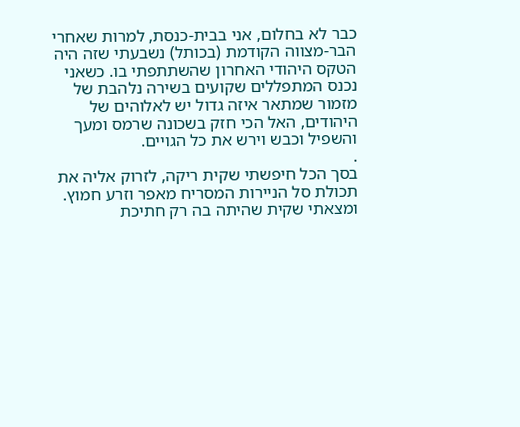כבר לא בחלום, אני בבית-כנסת, למרות שאחרי הבר-מצווה הקודמת (בכותל) נשבעתי שזה היה הטקס היהודי האחרון שהשתתפתי בו. כשאני נכנס המתפללים שקועים בשירה נלהבת של מזמור שמתאר איזה גדול יש לאלוהים של היהודים, האל הכי חזק בשכונה שרמס ומעך והשפיל וכבש וירש את כל הגויים.
.
בסך הכל חיפשתי שקית ריקה, לזרוק אליה את תכולת סל הניירות המסריח מאפר וזרע חמוץ. ומצאתי שקית שהיתה בה רק חתיכת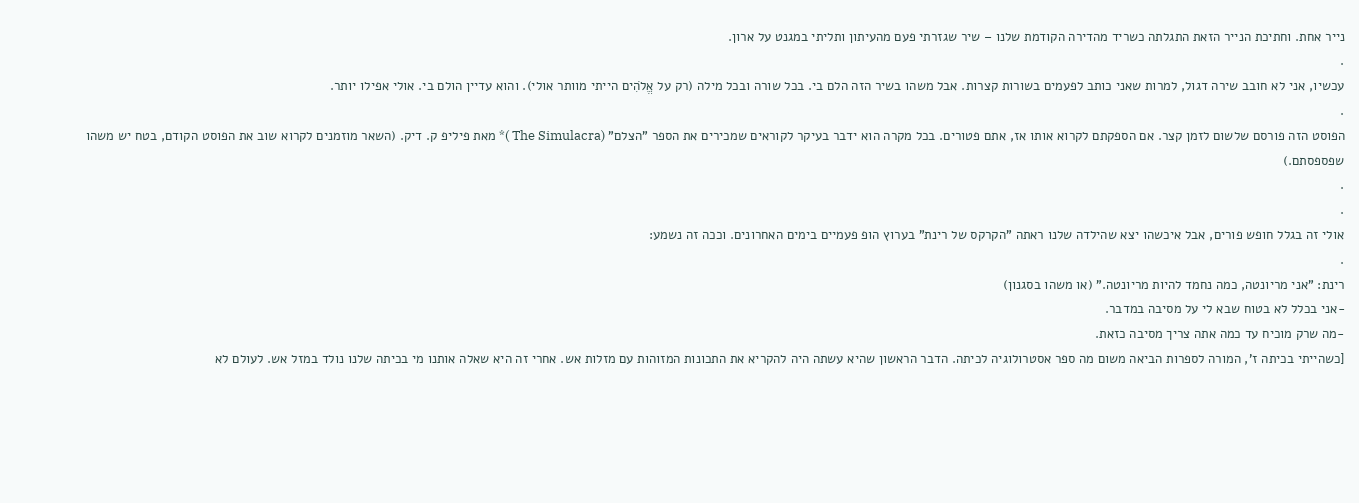נייר אחת. וחתיכת הנייר הזאת התגלתה כשריד מהדירה הקודמת שלנו – שיר שגזרתי פעם מהעיתון ותליתי במגנט על ארון.
.
עכשיו, אני לא חובב שירה דגול, למרות שאני כותב לפעמים בשורות קצרות. אבל משהו בשיר הזה הלם בי. בכל שורה ובכל מילה (רק על אֱלֹהִים הייתי מוותר אולי). והוא עדיין הולם בי. אולי אפילו יותר.
.
הפוסט הזה פורסם שלשום לזמן קצר. אם הספקתם לקרוא אותו אז, אתם פטורים. בכל מקרה הוא ידבר בעיקר לקוראים שמכירים את הספר "הצלם" (The Simulacra )* מאת פיליפ ק. דיק. (השאר מוזמנים לקרוא שוב את הפוסט הקודם, בטח יש משהו שפספסתם.)
.
.
אולי זה בגלל חופש פורים, אבל איכשהו יצא שהילדה שלנו ראתה "הקרקס של רינת" בערוץ הופ פעמיים בימים האחרונים. וככה זה נשמע:
.
רינת: "אני מריונטה, כמה נחמד להיות מריונטה." (או משהו בסגנון)
-אני בכלל לא בטוח שבא לי על מסיבה במדבר.
-מה שרק מוכיח עד כמה אתה צריך מסיבה כזאת.
[כשהייתי בכיתה ז', המורה לספרות הביאה משום מה ספר אסטרולוגיה לכיתה. הדבר הראשון שהיא עשתה היה להקריא את התכונות המזוהות עם מזלות אש. אחרי זה היא שאלה אותנו מי בכיתה שלנו נולד במזל אש. לעולם לא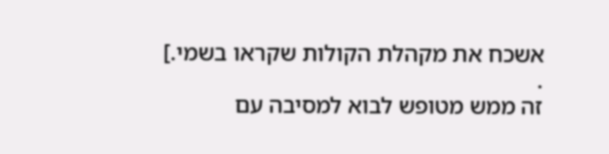אשכח את מקהלת הקולות שקראו בשמי.]
.
זה ממש מטופש לבוא למסיבה עם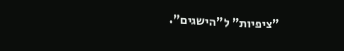"ציפיות" ל"הישגים".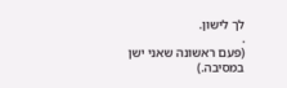לך לישון.
.
(פעם ראשונה שאני ישן במסיבה.)